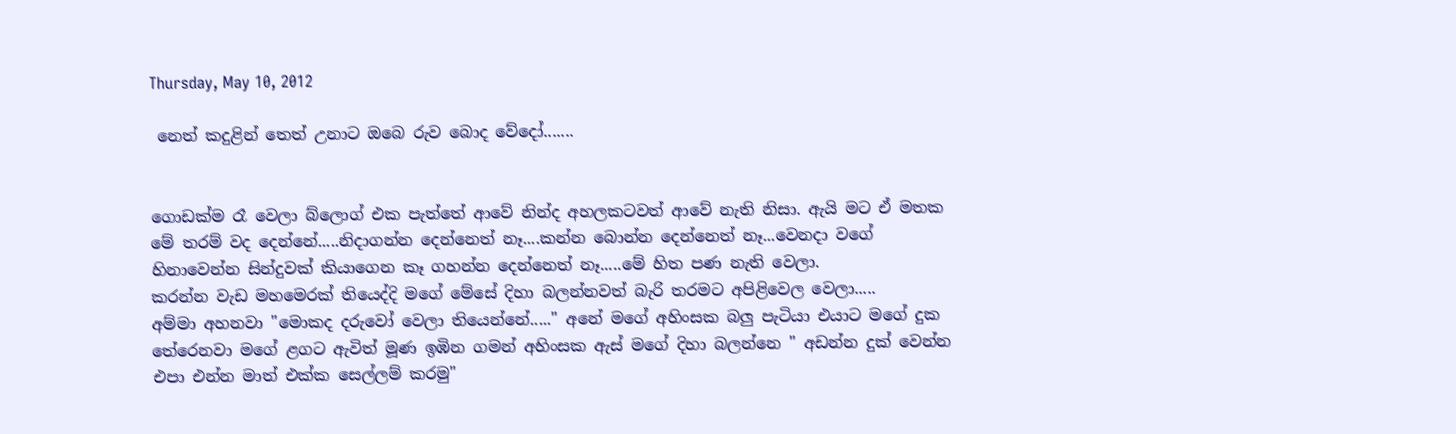Thursday, May 10, 2012

 නෙත් කදුළින් තෙත් උනාට ඔබෙ රුව බොද වේදෝ.......


ගොඩක්ම රෑ වෙලා බ්ලොග් එක පැත්තේ ආවේ නින්ද අහලකටවත් ආවේ නැති නිසා. ඇයි මට ඒ මතක මේ තරම් වද දෙ‍න්නේ.....නිදාගන්න දෙන්නෙත් නෑ....කන්න බොන්න දෙන්නෙත් නෑ...වෙනදා වගේ හිනාවෙන්න සින්දුවක් කියාගෙන කෑ ගහන්න දෙන්නෙත් නෑ.....මේ හිත පණ නැති වෙලා.
කරන්න වැඩ මහමෙරක් තියෙද්දි මගේ මේසේ දිහා බලන්නවත් බැරි තරමට අපිළිවෙල වෙලා.....
අම්මා අහනවා ‍"මොකද දරුවෝ වෙලා තියෙන්නේ....." අනේ මගේ අහිංසක බලු පැටියා එයාට මගේ දුක තේරෙනවා මගේ ළගට ඇවිත් මූණ ඉඹින ගමන් අහිංසක ඇස් මගේ දිහා බලන්නෙ " අඩන්න දුක් වෙන්න එපා එන්න මාත් එක්ක සෙල්ලම් කරමු"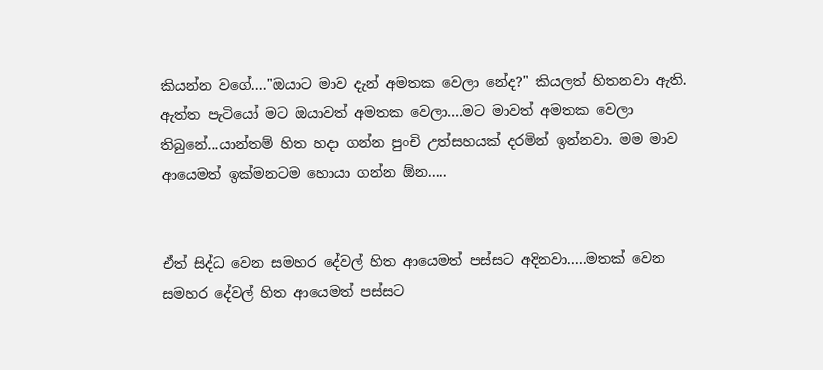කියන්න ‍වගේ...."ඔයාට මාව දැන් අමතක වෙලා නේද?" කියලත් හිතනවා ඇති. ඇත්ත පැටියෝ මට ඔයාවත් අමතක වෙලා....මට මාවත් අමතක වෙලා තිබුනේ...යාන්තම් හිත හදා ගන්න පුංචි උත්සහයක් දරමින් ඉන්නවා. මම මාව ආයෙමත් ඉක්මනටම හොයා ගන්න ඕන.....


ඒත් සිද්ධ වෙන සමහර දේවල් හිත ආයෙමත් පස්සට අදිනවා.....මතක් වෙන සමහර දේවල් හිත ආයෙමත් පස්සට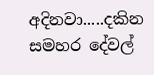අදිනවා.....දකින සමහර දේවල්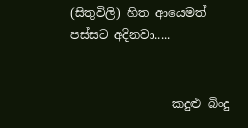(සිතුවිලි) හිත ආයෙමත් පස්සට අදිනවා.....


                 කදුළු බිංදු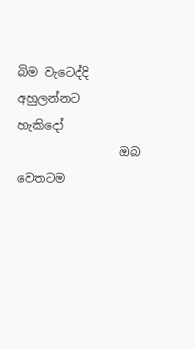බිම වැටෙද්දි අහුලන්නට               හැකිදෝ
                 ඔබ වෙතටම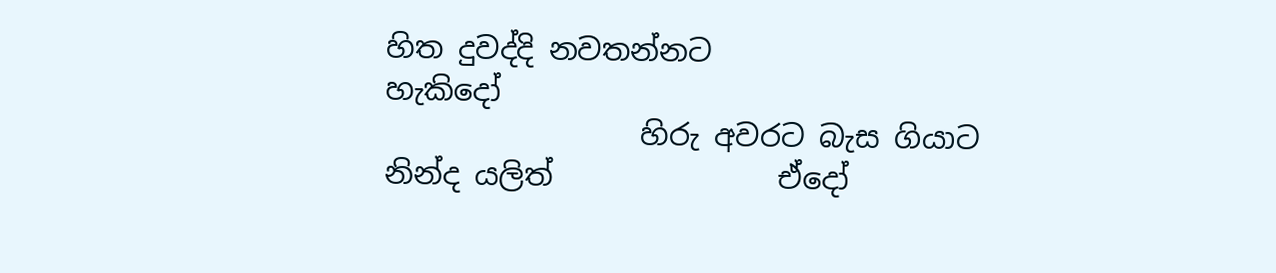හිත දුවද්දි නවතන්නට              හැකිදෝ
                 හිරු අවරට බැස ගියාට නින්ද යලි‍ත්               ඒදෝ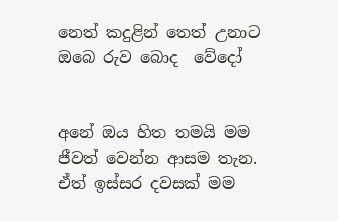නෙත් කදුළින් තෙත් උනාට ඔබෙ රුව බොද  වේදෝ


අනේ ඔය හිත තමයි මම ජීවත් වෙන්න ආසම තැන. ඒත් ඉස්සර දවසක් මම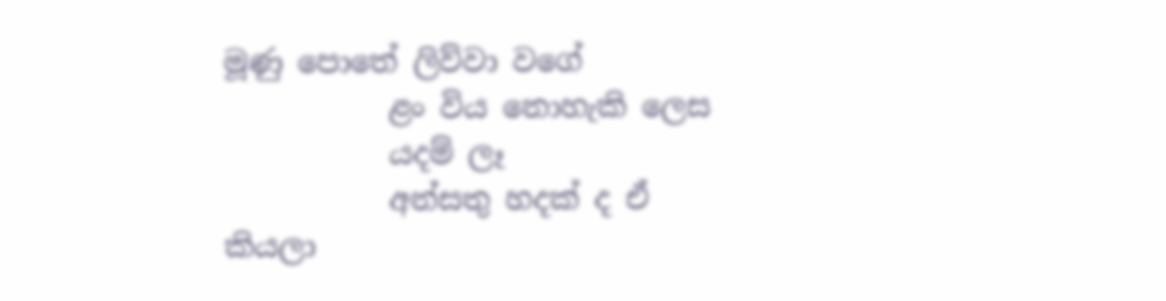මූණු පොතේ ලිව්වා වගේ
           ළං විය නොහැකි ලෙස
           යදම් ලෑ
           අන්සතු හදක් ද ඒ
කියලා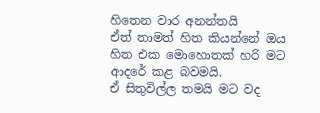හිතෙන වාර අනන්තයි
ඒත් තාමත් හිත කියන්නේ ඔය හිත එක මොහොතක් හරි මට ආදරේ කළ බවමයි.
ඒ සිතුවිල්ල තමයි මට වද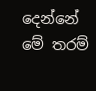දෙන්නේ මේ තරම්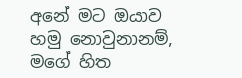අනේ මට ඔයාව හමු නොවුනානම්, මගේ හිත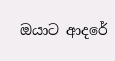ඔයාට ආදරේ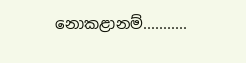නොකළානම්...........